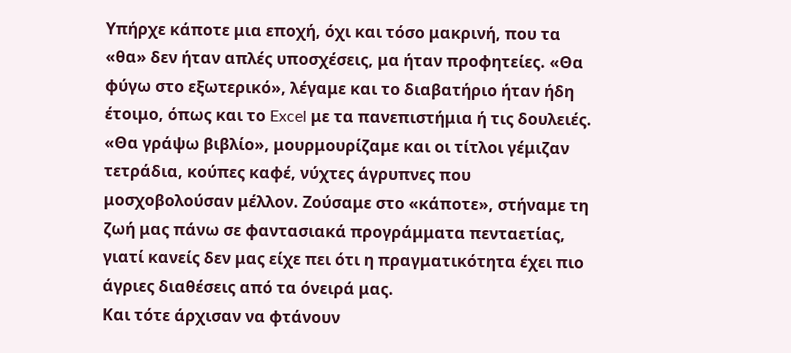Υπήρχε κάποτε μια εποχή, όχι και τόσο μακρινή, που τα «θα» δεν ήταν απλές υποσχέσεις, μα ήταν προφητείες. «Θα φύγω στο εξωτερικό», λέγαμε και το διαβατήριο ήταν ήδη έτοιμο, όπως και το Excel με τα πανεπιστήμια ή τις δουλειές. «Θα γράψω βιβλίο», μουρμουρίζαμε και οι τίτλοι γέμιζαν τετράδια, κούπες καφέ, νύχτες άγρυπνες που μοσχοβολούσαν μέλλον. Ζούσαμε στο «κάποτε», στήναμε τη ζωή μας πάνω σε φαντασιακά προγράμματα πενταετίας, γιατί κανείς δεν μας είχε πει ότι η πραγματικότητα έχει πιο άγριες διαθέσεις από τα όνειρά μας.
Και τότε άρχισαν να φτάνουν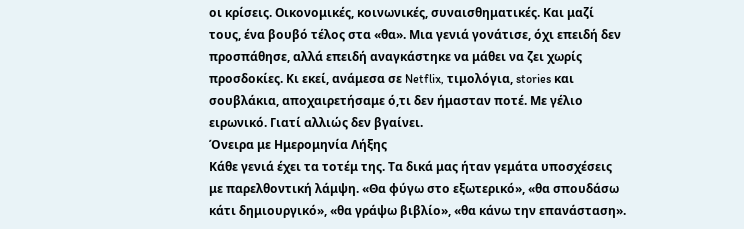οι κρίσεις. Οικονομικές, κοινωνικές, συναισθηματικές. Και μαζί τους, ένα βουβό τέλος στα «θα». Μια γενιά γονάτισε, όχι επειδή δεν προσπάθησε, αλλά επειδή αναγκάστηκε να μάθει να ζει χωρίς προσδοκίες. Κι εκεί, ανάμεσα σε Netflix, τιμολόγια, stories και σουβλάκια, αποχαιρετήσαμε ό,τι δεν ήμασταν ποτέ. Με γέλιο ειρωνικό. Γιατί αλλιώς δεν βγαίνει.
Όνειρα με Ημερομηνία Λήξης
Κάθε γενιά έχει τα τοτέμ της. Τα δικά μας ήταν γεμάτα υποσχέσεις με παρελθοντική λάμψη. «Θα φύγω στο εξωτερικό», «θα σπουδάσω κάτι δημιουργικό», «θα γράψω βιβλίο», «θα κάνω την επανάσταση».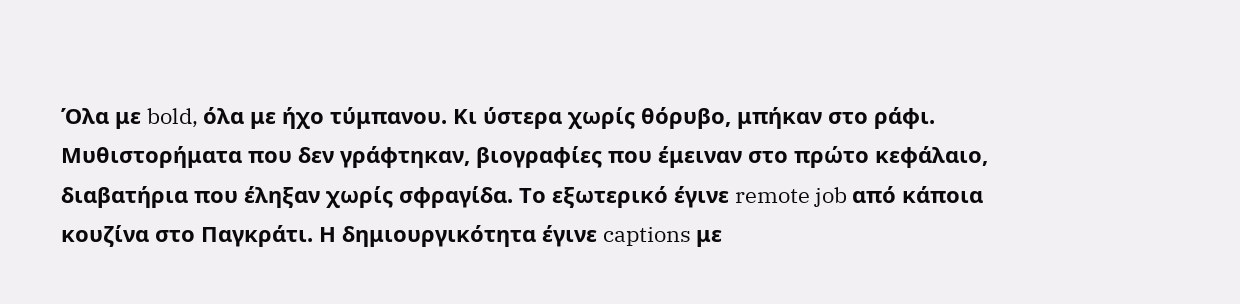Όλα με bold, όλα με ήχο τύμπανου. Κι ύστερα χωρίς θόρυβο, μπήκαν στο ράφι. Μυθιστορήματα που δεν γράφτηκαν, βιογραφίες που έμειναν στο πρώτο κεφάλαιο, διαβατήρια που έληξαν χωρίς σφραγίδα. Το εξωτερικό έγινε remote job από κάποια κουζίνα στο Παγκράτι. Η δημιουργικότητα έγινε captions με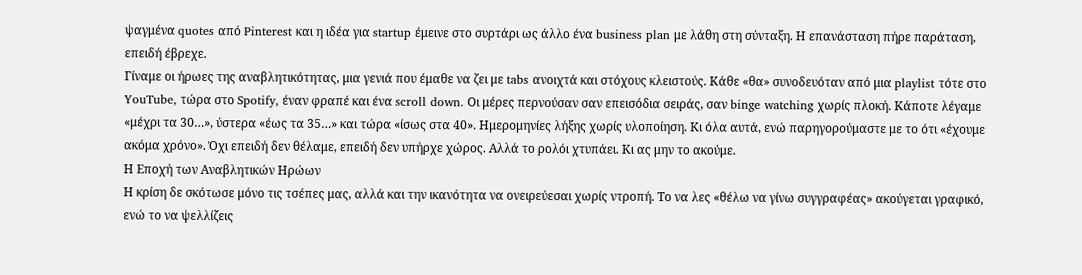ψαγμένα quotes από Pinterest και η ιδέα για startup έμεινε στο συρτάρι ως άλλο ένα business plan με λάθη στη σύνταξη. Η επανάσταση πήρε παράταση, επειδή έβρεχε.
Γίναμε οι ήρωες της αναβλητικότητας, μια γενιά που έμαθε να ζει με tabs ανοιχτά και στόχους κλειστούς. Κάθε «θα» συνοδευόταν από μια playlist τότε στο YouTube, τώρα στο Spotify, έναν φραπέ και ένα scroll down. Οι μέρες περνούσαν σαν επεισόδια σειράς, σαν binge watching χωρίς πλοκή. Κάποτε λέγαμε «μέχρι τα 30…», ύστερα «έως τα 35…» και τώρα «ίσως στα 40». Ημερομηνίες λήξης χωρίς υλοποίηση. Κι όλα αυτά, ενώ παρηγορούμαστε με το ότι «έχουμε ακόμα χρόνο». Όχι επειδή δεν θέλαμε, επειδή δεν υπήρχε χώρος. Αλλά το ρολόι χτυπάει. Κι ας μην το ακούμε.
Η Εποχή των Αναβλητικών Ηρώων
Η κρίση δε σκότωσε μόνο τις τσέπες μας, αλλά και την ικανότητα να ονειρεύεσαι χωρίς ντροπή. Το να λες «θέλω να γίνω συγγραφέας» ακούγεται γραφικό, ενώ το να ψελλίζεις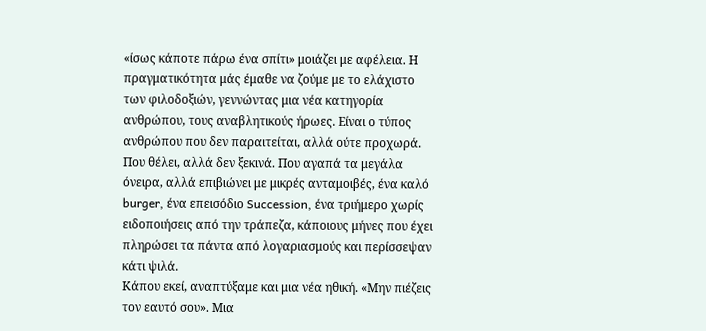«ίσως κάποτε πάρω ένα σπίτι» μοιάζει με αφέλεια. Η πραγματικότητα μάς έμαθε να ζούμε με το ελάχιστο των φιλοδοξιών, γεννώντας μια νέα κατηγορία ανθρώπου, τους αναβλητικούς ήρωες. Είναι ο τύπος ανθρώπου που δεν παραιτείται, αλλά ούτε προχωρά. Που θέλει, αλλά δεν ξεκινά. Που αγαπά τα μεγάλα όνειρα, αλλά επιβιώνει με μικρές ανταμοιβές, ένα καλό burger, ένα επεισόδιο Succession, ένα τριήμερο χωρίς ειδοποιήσεις από την τράπεζα, κάποιους μήνες που έχει πληρώσει τα πάντα από λογαριασμούς και περίσσεψαν κάτι ψιλά.
Κάπου εκεί, αναπτύξαμε και μια νέα ηθική. «Μην πιέζεις τον εαυτό σου». Μια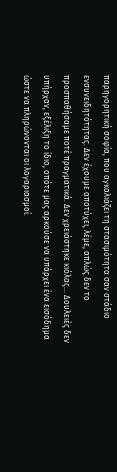παρηγορητική σοφία, που αγκαλιάζει τη στασιμότητα σαν στάδιο ενσυνειδητότητας. Δεν έχουμε αποτύχει, λέμε, απλώς δεν το προσπαθήσαμε ποτέ πραγματικά. Δεν χρειάστηκε κιόλας… Δουλειές δεν υπήρχαν, εξέλιξη το ίδιο, οπότε μας αρκούσε να υπάρχει ένα εισόδημα ώστε να πληρώνονται οι λογαριασμοί.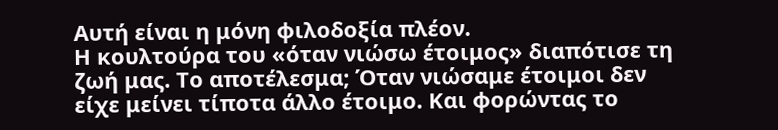Αυτή είναι η μόνη φιλοδοξία πλέον.
Η κουλτούρα του «όταν νιώσω έτοιμος» διαπότισε τη ζωή μας. Το αποτέλεσμα; Όταν νιώσαμε έτοιμοι δεν είχε μείνει τίποτα άλλο έτοιμο. Και φορώντας το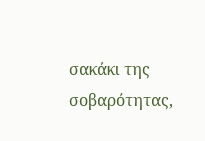σακάκι της σοβαρότητας,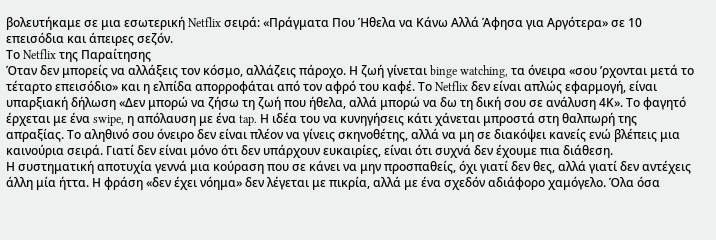βολευτήκαμε σε μια εσωτερική Netflix σειρά: «Πράγματα Που Ήθελα να Κάνω Αλλά Άφησα για Αργότερα» σε 10 επεισόδια και άπειρες σεζόν.
Το Netflix της Παραίτησης
Όταν δεν μπορείς να αλλάξεις τον κόσμο, αλλάζεις πάροχο. Η ζωή γίνεται binge watching, τα όνειρα «σου ’ρχονται μετά το τέταρτο επεισόδιο» και η ελπίδα απορροφάται από τον αφρό του καφέ. Το Netflix δεν είναι απλώς εφαρμογή, είναι υπαρξιακή δήλωση «Δεν μπορώ να ζήσω τη ζωή που ήθελα, αλλά μπορώ να δω τη δική σου σε ανάλυση 4Κ». Το φαγητό έρχεται με ένα swipe, η απόλαυση με ένα tap. Η ιδέα του να κυνηγήσεις κάτι χάνεται μπροστά στη θαλπωρή της απραξίας. Το αληθινό σου όνειρο δεν είναι πλέον να γίνεις σκηνοθέτης, αλλά να μη σε διακόψει κανείς ενώ βλέπεις μια καινούρια σειρά. Γιατί δεν είναι μόνο ότι δεν υπάρχουν ευκαιρίες, είναι ότι συχνά δεν έχουμε πια διάθεση.
Η συστηματική αποτυχία γεννά μια κούραση που σε κάνει να μην προσπαθείς, όχι γιατί δεν θες, αλλά γιατί δεν αντέχεις άλλη μία ήττα. Η φράση «δεν έχει νόημα» δεν λέγεται με πικρία, αλλά με ένα σχεδόν αδιάφορο χαμόγελο. Όλα όσα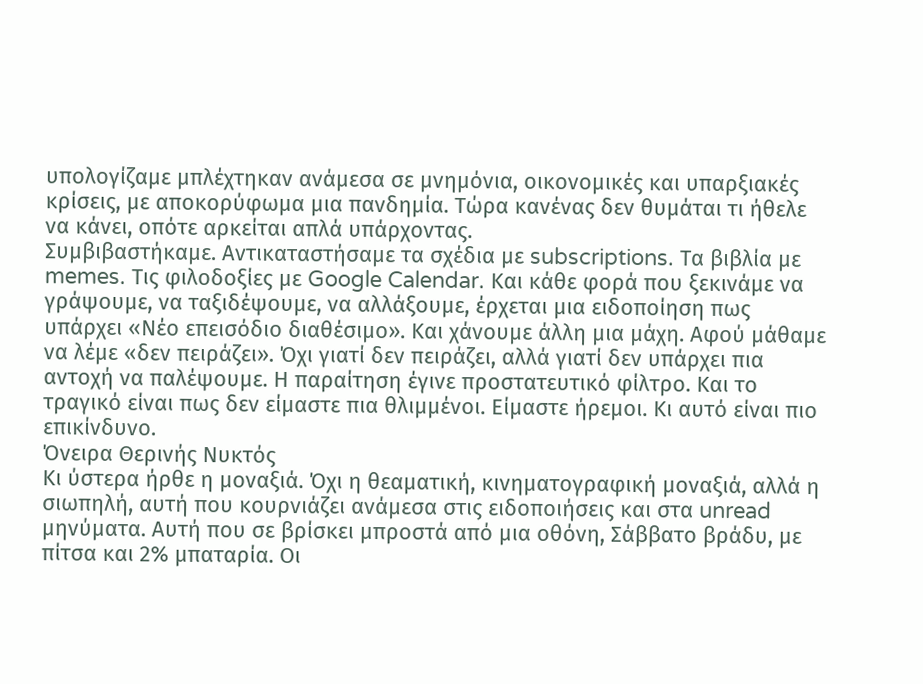υπολογίζαμε μπλέχτηκαν ανάμεσα σε μνημόνια, οικονομικές και υπαρξιακές κρίσεις, με αποκορύφωμα μια πανδημία. Τώρα κανένας δεν θυμάται τι ήθελε να κάνει, οπότε αρκείται απλά υπάρχοντας.
Συμβιβαστήκαμε. Αντικαταστήσαμε τα σχέδια με subscriptions. Τα βιβλία με memes. Τις φιλοδοξίες με Google Calendar. Και κάθε φορά που ξεκινάμε να γράψουμε, να ταξιδέψουμε, να αλλάξουμε, έρχεται μια ειδοποίηση πως υπάρχει «Νέο επεισόδιο διαθέσιμο». Και χάνουμε άλλη μια μάχη. Αφού μάθαμε να λέμε «δεν πειράζει». Όχι γιατί δεν πειράζει, αλλά γιατί δεν υπάρχει πια αντοχή να παλέψουμε. Η παραίτηση έγινε προστατευτικό φίλτρο. Και το τραγικό είναι πως δεν είμαστε πια θλιμμένοι. Είμαστε ήρεμοι. Κι αυτό είναι πιο επικίνδυνο.
Όνειρα Θερινής Νυκτός
Κι ύστερα ήρθε η μοναξιά. Όχι η θεαματική, κινηματογραφική μοναξιά, αλλά η σιωπηλή, αυτή που κουρνιάζει ανάμεσα στις ειδοποιήσεις και στα unread μηνύματα. Αυτή που σε βρίσκει μπροστά από μια οθόνη, Σάββατο βράδυ, με πίτσα και 2% μπαταρία. Οι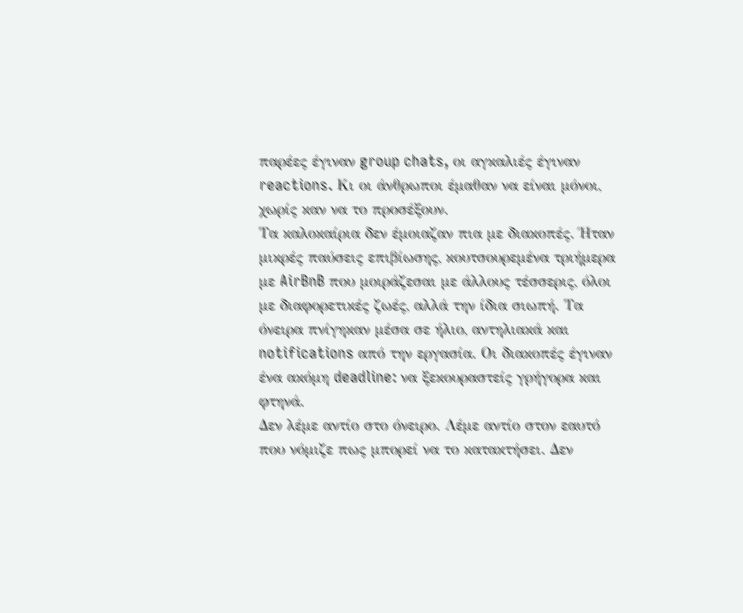παρέες έγιναν group chats, οι αγκαλιές έγιναν reactions. Κι οι άνθρωποι έμαθαν να είναι μόνοι, χωρίς καν να το προσέξουν.
Τα καλοκαίρια δεν έμοιαζαν πια με διακοπές. Ήταν μικρές παύσεις επιβίωσης, κουτσουρεμένα τριήμερα με AirBnB που μοιράζεσαι με άλλους τέσσερις, όλοι με διαφορετικές ζωές, αλλά την ίδια σιωπή. Τα όνειρα πνίγηκαν μέσα σε ήλιο, αντηλιακά και notifications από την εργασία. Οι διακοπές έγιναν ένα ακόμη deadline: να ξεκουραστείς γρήγορα και φτηνά.
Δεν λέμε αντίο στο όνειρο. Λέμε αντίο στον εαυτό που νόμιζε πως μπορεί να το κατακτήσει. Δεν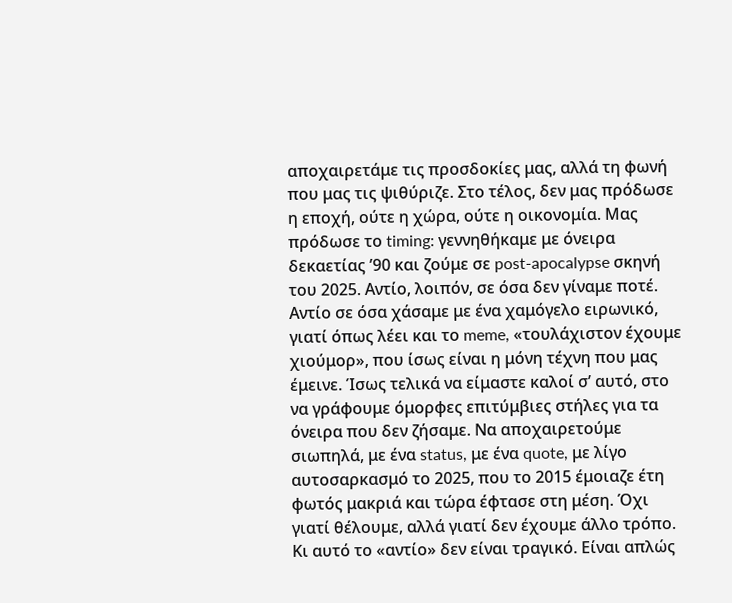αποχαιρετάμε τις προσδοκίες μας, αλλά τη φωνή που μας τις ψιθύριζε. Στο τέλος, δεν μας πρόδωσε η εποχή, ούτε η χώρα, ούτε η οικονομία. Μας πρόδωσε το timing: γεννηθήκαμε με όνειρα δεκαετίας ’90 και ζούμε σε post-apocalypse σκηνή του 2025. Αντίο, λοιπόν, σε όσα δεν γίναμε ποτέ. Αντίο σε όσα χάσαμε με ένα χαμόγελο ειρωνικό, γιατί όπως λέει και το meme, «τουλάχιστον έχουμε χιούμορ», που ίσως είναι η μόνη τέχνη που μας έμεινε. Ίσως τελικά να είμαστε καλοί σ’ αυτό, στο να γράφουμε όμορφες επιτύμβιες στήλες για τα όνειρα που δεν ζήσαμε. Να αποχαιρετούμε σιωπηλά, με ένα status, με ένα quote, με λίγο αυτοσαρκασμό το 2025, που το 2015 έμοιαζε έτη φωτός μακριά και τώρα έφτασε στη μέση. Όχι γιατί θέλουμε, αλλά γιατί δεν έχουμε άλλο τρόπο. Κι αυτό το «αντίο» δεν είναι τραγικό. Είναι απλώς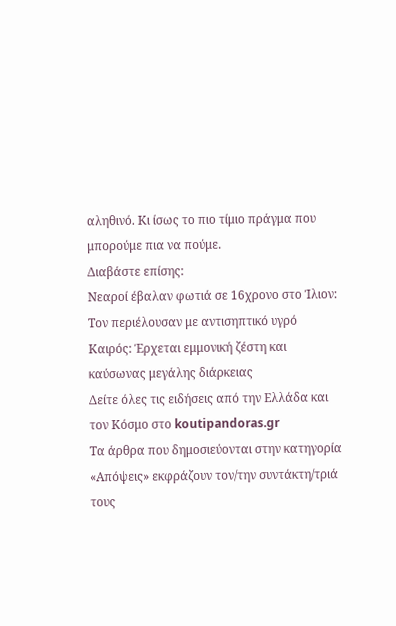αληθινό. Κι ίσως το πιο τίμιο πράγμα που μπορούμε πια να πούμε.
Διαβάστε επίσης:
Νεαροί έβαλαν φωτιά σε 16χρονο στο Ίλιον: Τον περιέλουσαν με αντισηπτικό υγρό
Καιρός: Έρχεται εμμονική ζέστη και καύσωνας μεγάλης διάρκειας
Δείτε όλες τις ειδήσεις από την Ελλάδα και τον Κόσμο στο koutipandoras.gr
Τα άρθρα που δημοσιεύονται στην κατηγορία «Απόψεις» εκφράζουν τον/την συντάκτη/τριά τους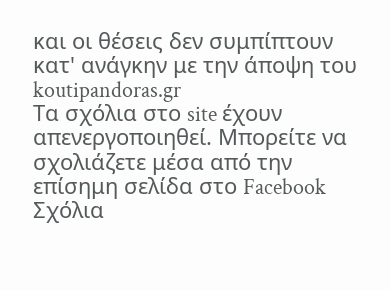και οι θέσεις δεν συμπίπτουν κατ' ανάγκην με την άποψη του koutipandoras.gr
Tα σχόλια στο site έχουν απενεργοποιηθεί. Μπορείτε να σχολιάζετε μέσα από την επίσημη σελίδα στο Facebook
Σχόλια